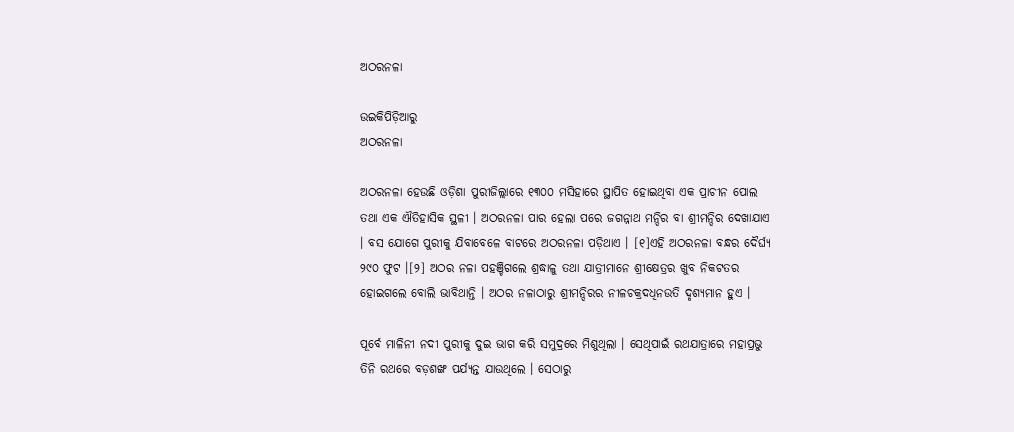ଅଠରନଳା

ଉଇକିପିଡ଼ିଆ‌ରୁ
ଅଠରନଳା

ଅଠରନଳା ହେଉଛି ଓଡ଼ିଶା ପୁରୀଜିଲ୍ଲାରେ ୧୩୦୦ ମସିହାରେ ସ୍ଥାପିତ ହୋଇଥିବା ଏକ ପ୍ରାଚୀନ ପୋଲ ତଥା ଏକ ଐତିହାସିକ ସ୍ଥଳୀ । ଅଠରନଳା ପାର ହେଲା ପରେ ଜଗନ୍ନାଥ ମନ୍ଦିର ବା ଶ୍ରୀମନ୍ଦିର ଦେଖାଯାଏ । ବସ ଯୋଗେ ପୁରୀକୁ ଯିବାବେଳେ ବାଟରେ ଅଠରନଳା ପଡ଼ିଥାଏ । [୧]ଏହି ଅଠରନଳା ବନ୍ଧର ଦୈର୍ଘ୍ୟ ୨୯୦ ଫୁଟ ।[୨] ଅଠର ନଳା ପହଞ୍ଚିଗଲେ ଶ୍ରଦ୍ଧାଳୁ ତଥା ଯାତ୍ରୀମାନେ ଶ୍ରୀକ୍ଷେତ୍ରର ଖୁବ ନିକଟତର ହୋଇଗଲେ ବୋଲି ଭାବିଥାନ୍ତି । ଅଠର ନଳାଠାରୁ ଶ୍ରୀମନ୍ଦିରର ନୀଳଚକ୍ରଦଧିନଉତି ଦୃଶ୍ୟମାନ ହୁଏ ।

ପୂର୍ବେ ମାଳିନୀ ନଦୀ ପୁରୀକୁ ଦୁଇ ଭାଗ କରି ସମୁଦ୍ରରେ ମିଶୁଥିଲା । ସେଥିପାଇଁ ରଥଯାତ୍ରାରେ ମହାପ୍ରଭୁ ତିନି ରଥରେ ବଡ଼ଶଙ୍ଖ ପର୍ଯ୍ୟନ୍ତ ଯାଉଥିଲେ । ସେଠାରୁ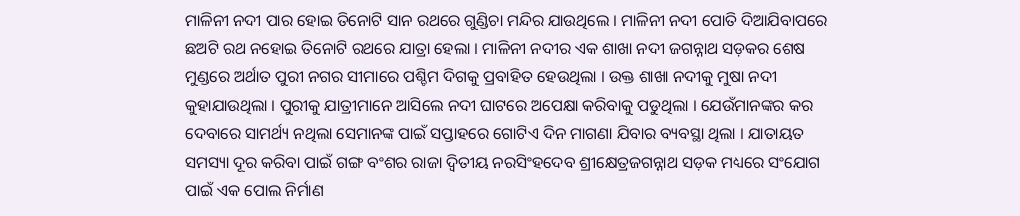ମାଳିନୀ ନଦୀ ପାର ହୋଇ ତିନୋଟି ସାନ ରଥରେ ଗୁଣ୍ଡିଚା ମନ୍ଦିର ଯାଉଥିଲେ । ମାଳିନୀ ନଦୀ ପୋତି ଦିଆଯିବାପରେ ଛଅଟି ରଥ ନହୋଇ ତିନୋଟି ରଥରେ ଯାତ୍ରା ହେଲା । ମାଳିନୀ ନଦୀର ଏକ ଶାଖା ନଦୀ ଜଗନ୍ନାଥ ସଡ଼କର ଶେଷ ମୁଣ୍ଡରେ ଅର୍ଥାତ ପୁରୀ ନଗର ସୀମାରେ ପଶ୍ଚିମ ଦିଗକୁ ପ୍ରବାହିତ ହେଉଥିଲା । ଉକ୍ତ ଶାଖା ନଦୀକୁ ମୁଷା ନଦୀ କୁହାଯାଉଥିଲା । ପୁରୀକୁ ଯାତ୍ରୀମାନେ ଆସିଲେ ନଦୀ ଘାଟରେ ଅପେକ୍ଷା କରିବାକୁ ପଡୁଥିଲା । ଯେଉଁମାନଙ୍କର କର ଦେବାରେ ସାମର୍ଥ୍ୟ ନଥିଲା ସେମାନଙ୍କ ପାଇଁ ସପ୍ତାହରେ ଗୋଟିଏ ଦିନ ମାଗଣା ଯିବାର ବ୍ୟବସ୍ଥା ଥିଲା । ଯାତାୟତ ସମସ୍ୟା ଦୂର କରିବା ପାଇଁ ଗଙ୍ଗ ବଂଶର ରାଜା ଦ୍ୱିତୀୟ ନରସିଂହଦେବ ଶ୍ରୀକ୍ଷେତ୍ରଜଗନ୍ନାଥ ସଡ଼କ ମଧ୍ୟରେ ସଂଯୋଗ ପାଇଁ ଏକ ପୋଲ ନିର୍ମାଣ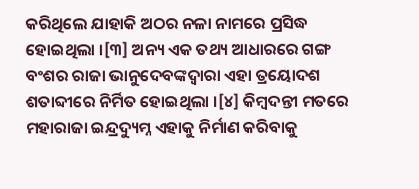କରିଥିଲେ ଯାହାକି ଅଠର ନଳା ନାମରେ ପ୍ରସିଦ୍ଧ ହୋଇଥିଲା ।[୩] ଅନ୍ୟ ଏକ ତଥ୍ୟ ଆଧାରରେ ଗଙ୍ଗ ବଂଶର ରାଜା ଭାନୁଦେବଙ୍କଦ୍ୱାରା ଏହା ତ୍ରୟୋଦଶ ଶତାବ୍ଦୀରେ ନିର୍ମିତ ହୋଇଥିଲା ।[୪] କିମ୍ବଦନ୍ତୀ ମତରେ ମହାରାଜା ଇନ୍ଦ୍ରଦ୍ୟୁମ୍ନ ଏହାକୁ ନିର୍ମାଣ କରିବାକୁ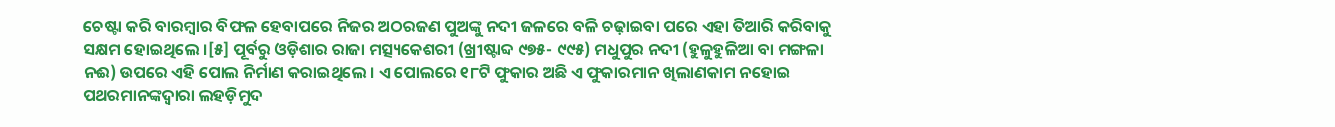ଚେଷ୍ଟା କରି ବାରମ୍ବାର ବିଫଳ ହେବାପରେ ନିଜର ଅଠରଜଣ ପୁଅଙ୍କୁ ନଦୀ ଜଳରେ ବଳି ଚଢ଼ାଇବା ପରେ ଏହା ତିଆରି କରିବାକୁ ସକ୍ଷମ ହୋଇଥିଲେ ।[୫] ପୂର୍ବରୁ ଓଡ଼ିଶାର ରାଜା ମତ୍ସ୍ୟକେଶରୀ (ଖ୍ରୀଷ୍ଟାବ୍ଦ ୯୭୫- ୯୯୫) ମଧୁପୁର ନଦୀ (ହୁଳୁହୁଳିଆ ବା ମଙ୍ଗଳା ନଈ) ଉପରେ ଏହି ପୋଲ ନିର୍ମାଣ କରାଇଥିଲେ । ଏ ପୋଲରେ ୧୮ଟି ଫୁକାର ଅଛି ଏ ଫୁକାରମାନ ଖିଲାଣକାମ ନହୋଇ ପଥରମାନଙ୍କଦ୍ୱାରା ଲହଡ଼ିମୁଦ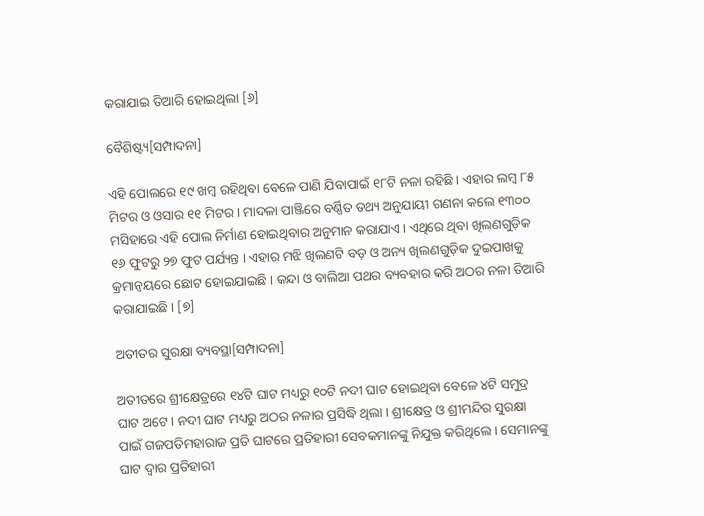କରାଯାଇ ତିଆରି ହୋଇଥିଲା [୬]

ବୈଶିଷ୍ଟ୍ୟ[ସମ୍ପାଦନା]

ଏହି ପୋଲରେ ୧୯ ଖମ୍ବ ରହିଥିବା ବେଳେ ପାଣି ଯିବାପାଇଁ ୧୮ଟି ନଳା ରହିଛି । ଏହାର ଲମ୍ବ ୮୫ ମିଟର ଓ ଓସାର ୧୧ ମିଟର । ମାଦଳା ପାଞ୍ଜିରେ ବର୍ଣ୍ଣିତ ତଥ୍ୟ ଅନୁଯାୟୀ ଗଣନା କଲେ ୧୩୦୦ ମସିହାରେ ଏହି ପୋଲ ନିର୍ମାଣ ହୋଇଥିବାର ଅନୁମାନ କରାଯାଏ । ଏଥିରେ ଥିବା ଖିଲଣଗୁଡ଼ିକ ୧୬ ଫୁଟରୁ ୨୭ ଫୁଟ ପର୍ଯ୍ୟନ୍ତ । ଏହାର ମଝି ଖିଲଣଟି ବଡ଼ ଓ ଅନ୍ୟ ଖିଲଣଗୁଡ଼ିକ ଦୁଇପାଖକୁ କ୍ରମାନ୍ୱୟରେ ଛୋଟ ହୋଇଯାଇଛି । କନ୍ଦା ଓ ବାଲିଆ ପଥର ବ୍ୟବହାର କରି ଅଠର ନଳା ତିଆରି କରାଯାଇଛି । [୭]

ଅତୀତର ସୁରକ୍ଷା ବ୍ୟବସ୍ଥା[ସମ୍ପାଦନା]

ଅତୀତରେ ଶ୍ରୀକ୍ଷେତ୍ରରେ ୧୪ଟି ଘାଟ ମଧ୍ୟରୁ ୧୦ଟି ନଦୀ ଘାଟ ହୋଇଥିବା ବେଳେ ୪ଟି ସମୁଦ୍ର ଘାଟ ଅଟେ । ନଦୀ ଘାଟ ମଧ୍ୟରୁ ଅଠର ନଳାର ପ୍ରସିଦ୍ଧି ଥିଲା । ଶ୍ରୀକ୍ଷେତ୍ର ଓ ଶ୍ରୀମନ୍ଦିର ସୁରକ୍ଷା ପାଇଁ ଗଜପତିମହାରାଜ ପ୍ରତି ଘାଟରେ ପ୍ରତିହାରୀ ସେବକମାନଙ୍କୁ ନିଯୁକ୍ତ କରିଥିଲେ । ସେମାନଙ୍କୁ ଘାଟ ଦ୍ୱାର ପ୍ରତିହାରୀ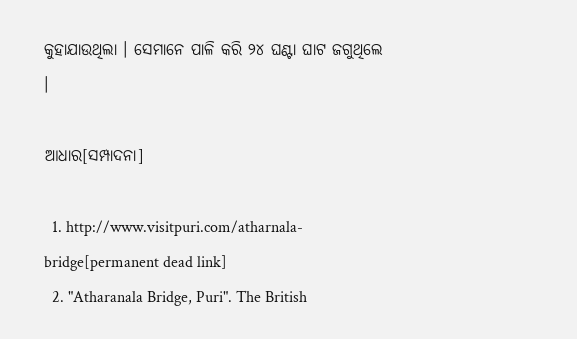କୁହାଯାଉଥିଲା । ସେମାନେ ପାଳି କରି ୨୪ ଘଣ୍ଟା ଘାଟ ଜଗୁଥିଲେ ।

ଆଧାର[ସମ୍ପାଦନା]

  1. http://www.visitpuri.com/atharnala-bridge[permanent dead link]
  2. "Atharanala Bridge, Puri". The British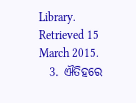Library. Retrieved 15 March 2015.
  3. ଐତିହରେ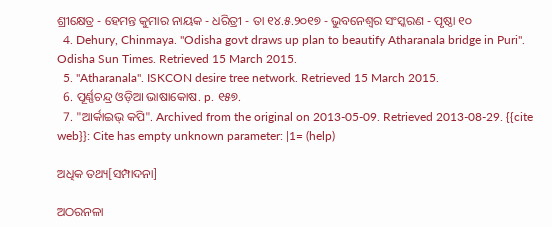ଶ୍ରୀକ୍ଷେତ୍ର - ହେମନ୍ତ କୁମାର ନାୟକ - ଧରିତ୍ରୀ - ତା ୧୪.୫.୨୦୧୭ - ଭୁବନେଶ୍ୱର ସଂସ୍କରଣ - ପୃଷ୍ଠା ୧୦
  4. Dehury, Chinmaya. "Odisha govt draws up plan to beautify Atharanala bridge in Puri". Odisha Sun Times. Retrieved 15 March 2015.
  5. "Atharanala". ISKCON desire tree network. Retrieved 15 March 2015.
  6. ପୂର୍ଣ୍ଣଚନ୍ଦ୍ର ଓଡ଼ିଆ ଭାଷାକୋଷ. p. ୧୫୭.
  7. "ଆର୍କାଇଭ୍ କପି". Archived from the original on 2013-05-09. Retrieved 2013-08-29. {{cite web}}: Cite has empty unknown parameter: |1= (help)

ଅଧିକ ତଥ୍ୟ[ସମ୍ପାଦନା]

ଅଠରନଳା